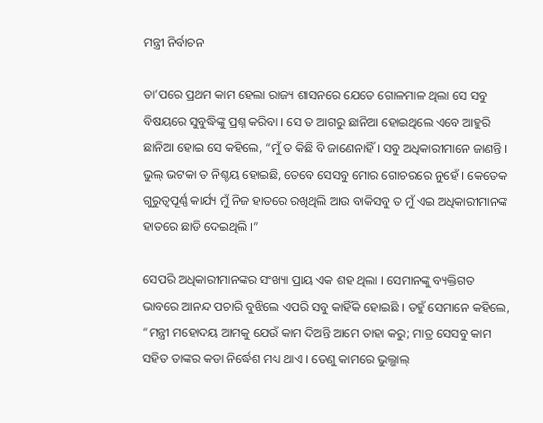ମନ୍ତ୍ରୀ ନିର୍ବାଚନ

ତା’ପରେ ପ୍ରଥମ କାମ ହେଲା ରାଜ୍ୟ ଶାସନରେ ଯେତେ ଗୋଳମାଳ ଥିଲା ସେ ସବୁ ବିଷୟରେ ସୁବୁଦ୍ଧିଙ୍କୁ ପ୍ରଶ୍ନ କରିବା । ସେ ତ ଆଗରୁ ଛାନିଆ ହୋଇଥିଲେ ଏବେ ଆହୁରି ଛାନିଆ ହୋଇ ସେ କହିଲେ, “ମୁଁ ତ କିଛି ବି ଜାଣେନାହିଁ । ସବୁ ଅଧିକାରୀମାନେ ଜାଣନ୍ତି । ଭୁଲ୍ ଭଟକା ତ ନିଶ୍ଚୟ ହୋଇଛି, ତେବେ ସେସବୁ ମୋର ଗୋଚରରେ ନୁହେଁ । କେତେକ ଗୁରୁତ୍ୱପୂର୍ଣ୍ଣ କାର୍ଯ୍ୟ ମୁଁ ନିଜ ହାତରେ ରଖିଥିଲି ଆଉ ବାକିସବୁ ତ ମୁଁ ଏଇ ଅଧିକାରୀମାନଙ୍କ ହାତରେ ଛାଡି ଦେଇଥିଲି ।”

ସେପରି ଅଧିକାରୀମାନଙ୍କର ସଂଖ୍ୟା ପ୍ରାୟ ଏକ ଶହ ଥିଲା । ସେମାନଙ୍କୁ ବ୍ୟକ୍ତିଗତ ଭାବରେ ଆନନ୍ଦ ପଚାରି ବୁଝିଲେ ଏପରି ସବୁ କାହିଁକି ହୋଇଛି । ତହୁଁ ସେମାନେ କହିଲେ, “ମନ୍ତ୍ରୀ ମହୋଦୟ ଆମକୁ ଯେଉଁ କାମ ଦିଅନ୍ତି ଆମେ ତାହା କରୁ; ମାତ୍ର ସେସବୁ କାମ ସହିତ ତାଙ୍କର କଡା ନିର୍ଦ୍ଧେଶ ମଧ୍ୟ ଥାଏ । ତେଣୁ କାମରେ ଭୁଲ୍ଭାଲ୍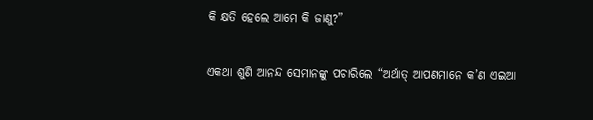କି କ୍ଷତି ହେଲେ ଆମେ କି ଜାଣୁ?”

ଏକଥା ଶୁଣି ଆନନ୍ଦ ସେମାନଙ୍କୁ ପଚାରିଲେ “ଅର୍ଥାତ୍ ଆପଣମାନେ କ’ଣ ଏଇଆ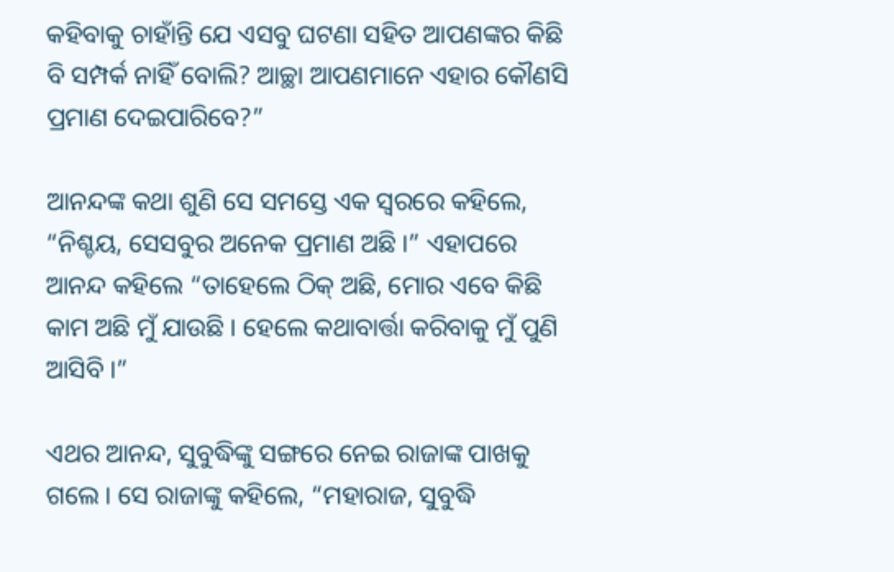କହିବାକୁ ଚାହାଁନ୍ତି ଯେ ଏସବୁ ଘଟଣା ସହିତ ଆପଣଙ୍କର କିଛି ବି ସମ୍ପର୍କ ନାହିଁ ବୋଲି? ଆଚ୍ଛା ଆପଣମାନେ ଏହାର କୌଣସି ପ୍ରମାଣ ଦେଇପାରିବେ?”

ଆନନ୍ଦଙ୍କ କଥା ଶୁଣି ସେ ସମସ୍ତେ ଏକ ସ୍ୱରରେ କହିଲେ, “ନିଶ୍ଚୟ, ସେସବୁର ଅନେକ ପ୍ରମାଣ ଅଛି ।” ଏହାପରେ ଆନନ୍ଦ କହିଲେ “ତାହେଲେ ଠିକ୍ ଅଛି, ମୋର ଏବେ କିଛି କାମ ଅଛି ମୁଁ ଯାଉଛି । ହେଲେ କଥାବାର୍ତ୍ତା କରିବାକୁ ମୁଁ ପୁଣି ଆସିବି ।”

ଏଥର ଆନନ୍ଦ, ସୁବୁଦ୍ଧିଙ୍କୁ ସଙ୍ଗରେ ନେଇ ରାଜାଙ୍କ ପାଖକୁ ଗଲେ । ସେ ରାଜାଙ୍କୁ କହିଲେ, “ମହାରାଜ, ସୁବୁଦ୍ଧି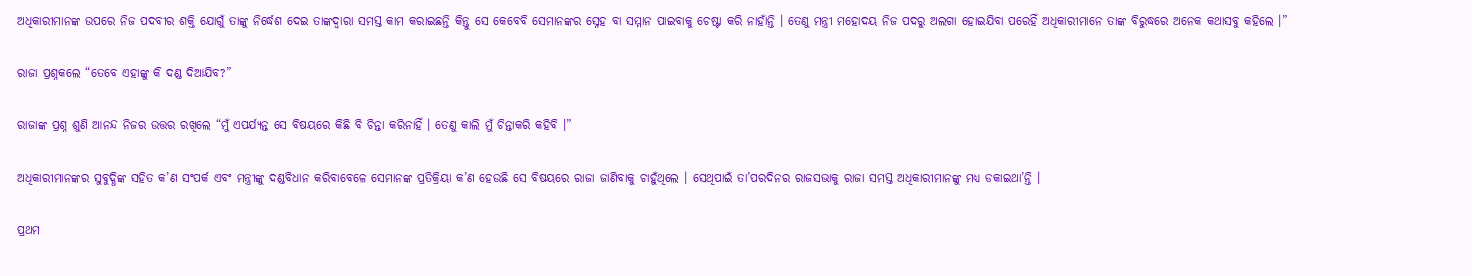ଅଧିକାରୀମାନଙ୍କ ଉପରେ ନିଜ ପଦବୀର ଶକ୍ତି ଯୋଗୁଁ ତାଙ୍କୁ ନିର୍ଦ୍ଧେଶ ଦେଇ ତାଙ୍କଦ୍ୱାରା ସମସ୍ତ କାମ କରାଇଛନ୍ତି କିନ୍ତୁ ସେ କେବେବି ସେମାନଙ୍କର ସ୍ନେହ ବା ସମ୍ମାନ ପାଇବାକୁ ଚେଷ୍ଟା କରି ନାହାଁନ୍ତି । ତେଣୁ ମନ୍ତ୍ରୀ ମହୋଦୟ ନିଜ ପଦରୁ ଅଲଗା ହୋଇଯିବା ପରେହିଁ ଅଧିକାରୀମାନେ ତାଙ୍କ ବିରୁଦ୍ଧରେ ଅନେକ କଥାସବୁ କହିଲେ ।”

ରାଜା ପ୍ରଶ୍ନକଲେ “ତେବେ ଏହାଙ୍କୁ କି ଦଣ୍ଡ ଦିଆଯିବ?”

ରାଜାଙ୍କ ପ୍ରଶ୍ନ ଶୁଣି ଆନନ୍ଦ ନିଜର ଉତ୍ତର ରଖିଲେ “ମୁଁ ଏପର୍ଯ୍ୟନ୍ତ ସେ ବିଷୟରେ କିଛି ବି ଚିନ୍ତା କରିନାହିଁ । ତେଣୁ କାଲି ମୁଁ ଚିନ୍ତାକରି କହିବି ।”

ଅଧିକାରୀମାନଙ୍କର ସୁବୁଦ୍ଧିଙ୍କ ସହିତ କ’ଣ ସଂପର୍କ ଏବଂ ମନ୍ତ୍ରୀଙ୍କୁ ଦଣ୍ଡବିଧାନ କରିବାବେଳେ ସେମାନଙ୍କ ପ୍ରତିକ୍ରିୟା କ’ଣ ହେଉଛି ସେ ବିଷୟରେ ରାଜା ଜାଣିବାକୁ ଚାହୁଁଥିଲେ । ସେଥିପାଇଁ ତା’ପରଦିନର ରାଜସଭାକୁ ରାଜା ସମସ୍ତ ଅଧିକାରୀମାନଙ୍କୁ ମଧ୍ୟ ଡକାଇଥା’ନ୍ତି ।

ପ୍ରଥମ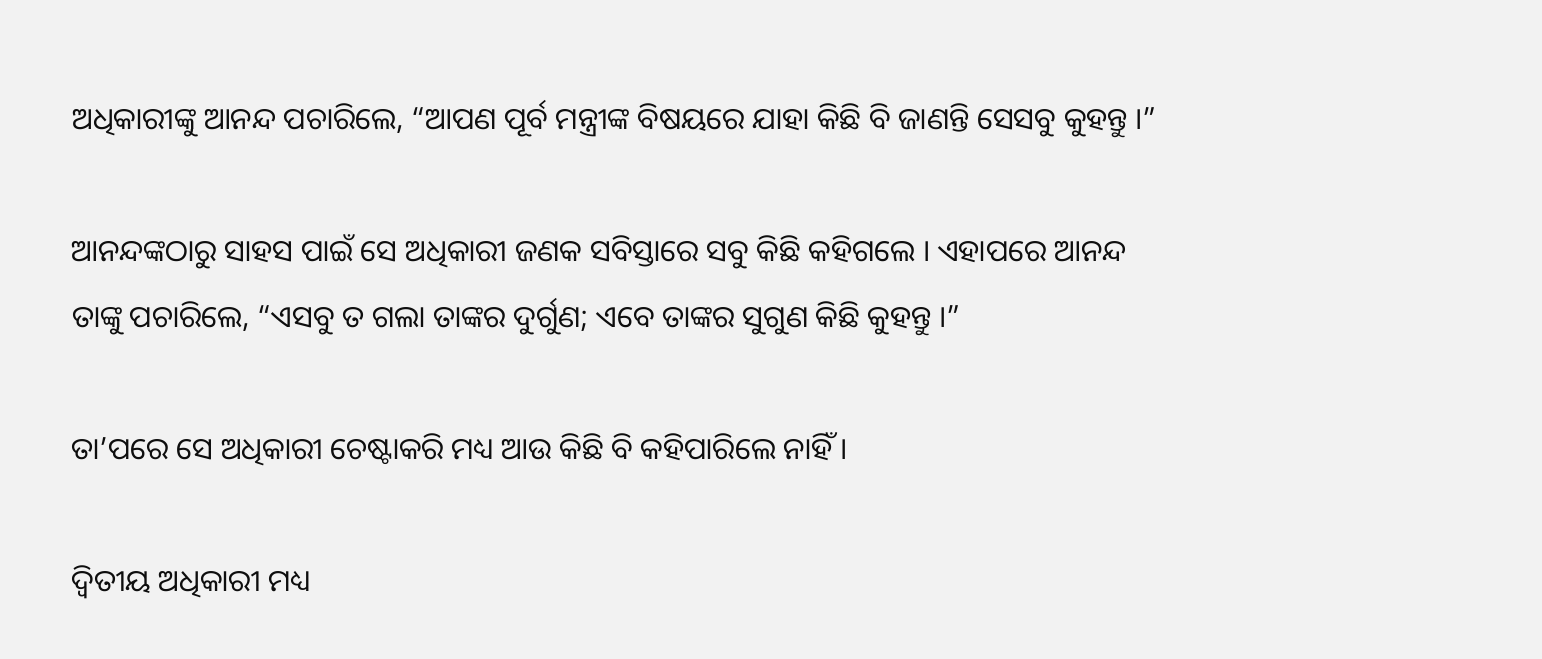ଅଧିକାରୀଙ୍କୁ ଆନନ୍ଦ ପଚାରିଲେ, “ଆପଣ ପୂର୍ବ ମନ୍ତ୍ରୀଙ୍କ ବିଷୟରେ ଯାହା କିଛି ବି ଜାଣନ୍ତି ସେସବୁ କୁହନ୍ତୁ ।”

ଆନନ୍ଦଙ୍କଠାରୁ ସାହସ ପାଇଁ ସେ ଅଧିକାରୀ ଜଣକ ସବିସ୍ତାରେ ସବୁ କିଛି କହିଗଲେ । ଏହାପରେ ଆନନ୍ଦ ତାଙ୍କୁ ପଚାରିଲେ, “ଏସବୁ ତ ଗଲା ତାଙ୍କର ଦୁର୍ଗୁଣ; ଏବେ ତାଙ୍କର ସୁଗୁଣ କିଛି କୁହନ୍ତୁ ।”

ତା’ପରେ ସେ ଅଧିକାରୀ ଚେଷ୍ଟାକରି ମଧ୍ୟ ଆଉ କିଛି ବି କହିପାରିଲେ ନାହିଁ ।

ଦ୍ୱିତୀୟ ଅଧିକାରୀ ମଧ୍ୟ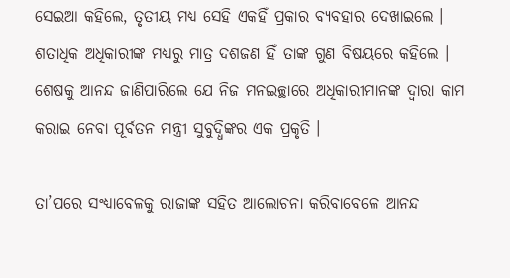ସେଇଆ କହିଲେ, ତୃତୀୟ ମଧ୍ୟ ସେହି ଏକହିଁ ପ୍ରକାର ବ୍ୟବହାର ଦେଖାଇଲେ । ଶତାଧିକ ଅଧିକାରୀଙ୍କ ମଧ୍ୟରୁ ମାତ୍ର ଦଶଜଣ ହିଁ ତାଙ୍କ ଗୁଣ ବିଷୟରେ କହିଲେ । ଶେଷକୁ ଆନନ୍ଦ ଜାଣିପାରିଲେ ଯେ ନିଜ ମନଇଚ୍ଛାରେ ଅଧିକାରୀମାନଙ୍କ ଦ୍ୱାରା କାମ କରାଇ ନେବା ପୂର୍ବତନ ମନ୍ତ୍ରୀ ସୁବୁଦ୍ଧିଙ୍କର ଏକ ପ୍ରକୃତି ।

ତା’ପରେ ସଂଧ୍ୟାବେଳକୁ ରାଜାଙ୍କ ସହିତ ଆଲୋଚନା କରିବାବେଳେ ଆନନ୍ଦ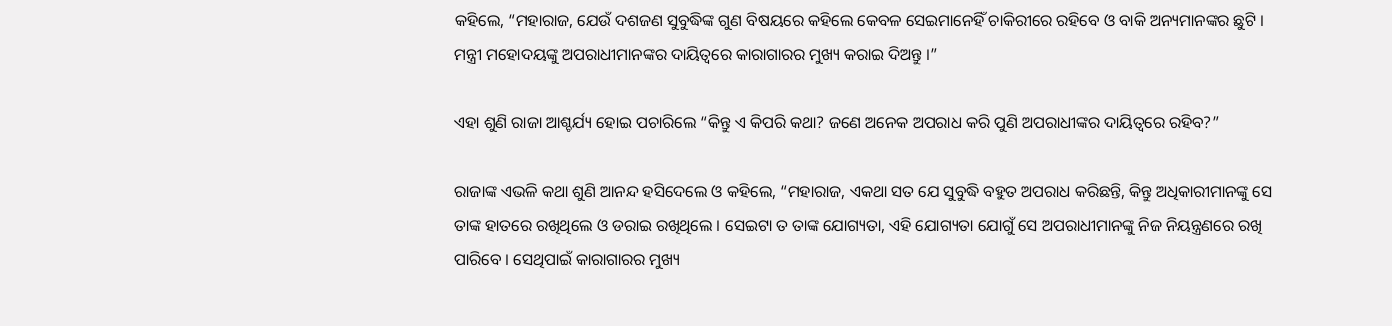କହିଲେ, “ମହାରାଜ, ଯେଉଁ ଦଶଜଣ ସୁବୁଦ୍ଧିଙ୍କ ଗୁଣ ବିଷୟରେ କହିଲେ କେବଳ ସେଇମାନେହିଁ ଚାକିରୀରେ ରହିବେ ଓ ବାକି ଅନ୍ୟମାନଙ୍କର ଛୁଟି । ମନ୍ତ୍ରୀ ମହୋଦୟଙ୍କୁ ଅପରାଧୀମାନଙ୍କର ଦାୟିତ୍ୱରେ କାରାଗାରର ମୁଖ୍ୟ କରାଇ ଦିଅନ୍ତୁ ।”

ଏହା ଶୁଣି ରାଜା ଆଶ୍ଚର୍ଯ୍ୟ ହୋଇ ପଚାରିଲେ “କିନ୍ତୁ ଏ କିପରି କଥା? ଜଣେ ଅନେକ ଅପରାଧ କରି ପୁଣି ଅପରାଧୀଙ୍କର ଦାୟିତ୍ୱରେ ରହିବ?”

ରାଜାଙ୍କ ଏଭଳି କଥା ଶୁଣି ଆନନ୍ଦ ହସିଦେଲେ ଓ କହିଲେ, “ମହାରାଜ, ଏକଥା ସତ ଯେ ସୁବୁଦ୍ଧି ବହୁତ ଅପରାଧ କରିଛନ୍ତି, କିନ୍ତୁ ଅଧିକାରୀମାନଙ୍କୁ ସେ ତାଙ୍କ ହାତରେ ରଖିଥିଲେ ଓ ଡରାଇ ରଖିଥିଲେ । ସେଇଟା ତ ତାଙ୍କ ଯୋଗ୍ୟତା, ଏହି ଯୋଗ୍ୟତା ଯୋଗୁଁ ସେ ଅପରାଧୀମାନଙ୍କୁ ନିଜ ନିୟନ୍ତ୍ରଣରେ ରଖି ପାରିବେ । ସେଥିପାଇଁ କାରାଗାରର ମୁଖ୍ୟ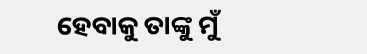ହେବାକୁ ତାଙ୍କୁ ମୁଁ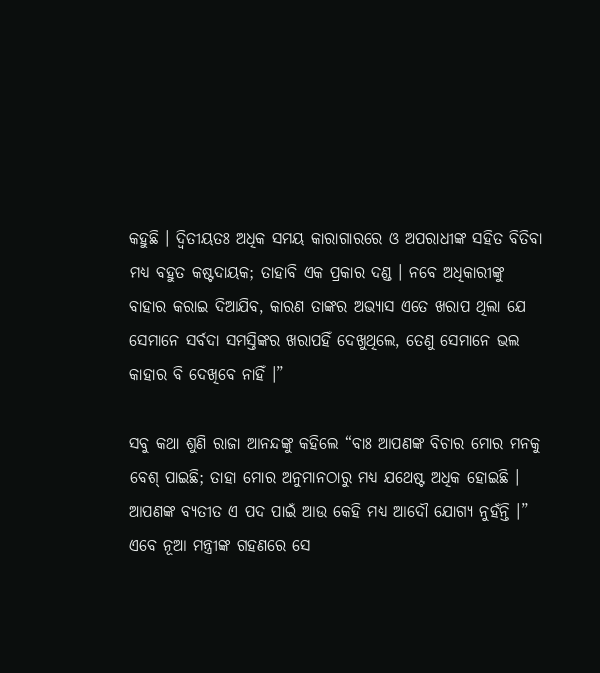କହୁଛି । ଦ୍ୱିତୀୟତଃ ଅଧିକ ସମୟ କାରାଗାରରେ ଓ ଅପରାଧୀଙ୍କ ସହିତ ବିତିବା ମଧ୍ୟ ବହୁତ କଷ୍ଟଦାୟକ; ତାହାବି ଏକ ପ୍ରକାର ଦଣ୍ଡ । ନବେ ଅଧିକାରୀଙ୍କୁ ବାହାର କରାଇ ଦିଆଯିବ, କାରଣ ତାଙ୍କର ଅଭ୍ୟାସ ଏତେ ଖରାପ ଥିଲା ଯେ ସେମାନେ ସର୍ବଦା ସମସ୍ତିଙ୍କର ଖରାପହିଁ ଦେଖୁଥିଲେ, ତେଣୁ ସେମାନେ ଭଲ କାହାର ବି ଦେଖିବେ ନାହିଁ ।”

ସବୁ କଥା ଶୁଣି ରାଜା ଆନନ୍ଦଙ୍କୁ କହିଲେ “ବାଃ ଆପଣଙ୍କ ବିଚାର ମୋର ମନକୁ ବେଶ୍ ପାଇଛି; ତାହା ମୋର ଅନୁମାନଠାରୁ ମଧ୍ୟ ଯଥେଷ୍ଟ ଅଧିକ ହୋଇଛି । ଆପଣଙ୍କ ବ୍ୟତୀତ ଏ ପଦ ପାଇଁ ଆଉ କେହି ମଧ୍ୟ ଆଦୌ ଯୋଗ୍ୟ ନୁହଁନ୍ତି ।” ଏବେ ନୂଆ ମନ୍ତ୍ରୀଙ୍କ ଗହଣରେ ସେ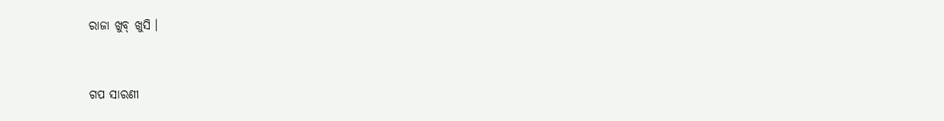ରାଜା ଖୁବ୍ ଖୁସି ।


ଗପ ସାରଣୀ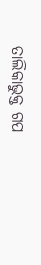ତାଲିକାଭୁକ୍ତ ଗପ